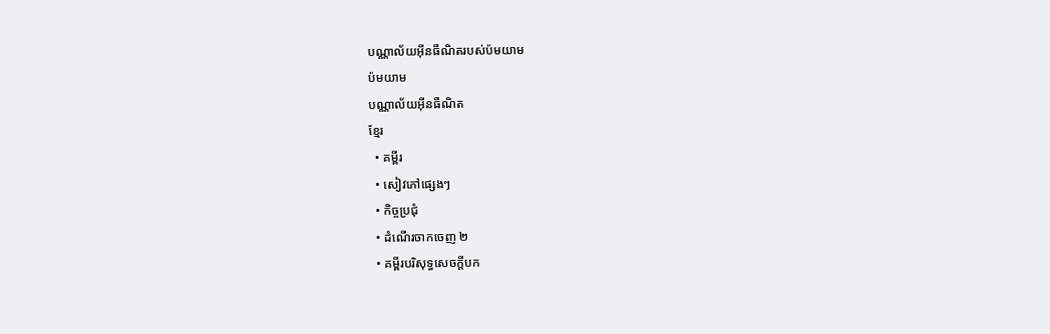បណ្ណាល័យអ៊ីនធឺណិតរបស់ប៉មយាម
ប៉មយាម
បណ្ណាល័យអ៊ីនធឺណិត
ខ្មែរ
  • គម្ពីរ
  • សៀវភៅផ្សេងៗ
  • កិច្ចប្រជុំ
  • ដំណើរចាកចេញ ២
  • គម្ពីរបរិសុទ្ធសេចក្ដីបក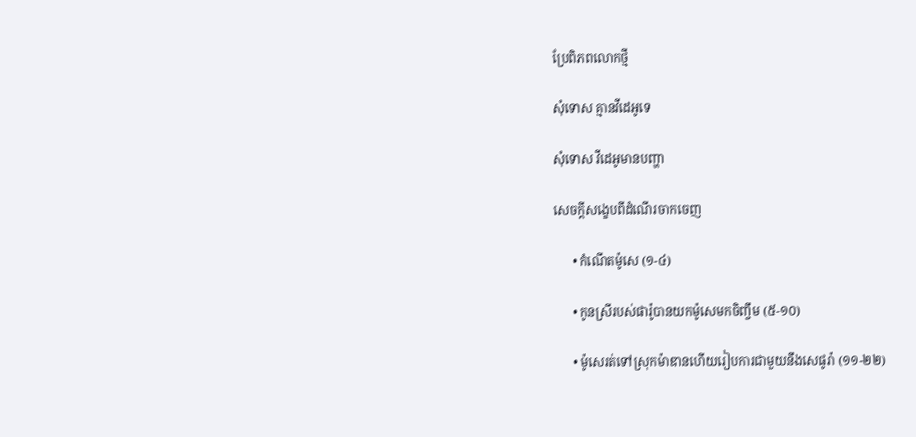ប្រែពិភពលោកថ្មី

សុំទោស គ្មានវីដេអូទេ

សុំទោស វីដេអូមានបញ្ហា

សេចក្ដីសង្ខេបពីដំណើរចាកចេញ

      • កំណើតម៉ូសេ (១-៤)

      • កូនស្រីរបស់ផារ៉ូបានយកម៉ូសេមកចិញ្ចឹម (៥-១០)

      • ម៉ូសេរត់ទៅស្រុកម៉ាឌានហើយរៀបការជាមួយនឹងសេផូរ៉ា (១១-២២)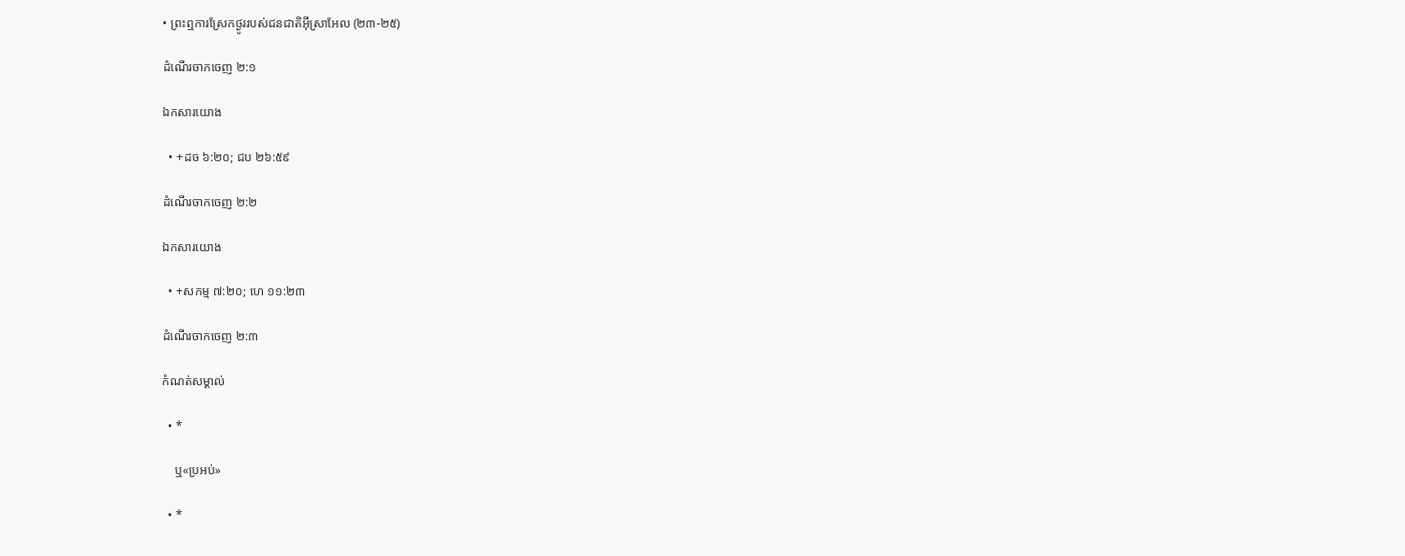• ព្រះឮការស្រែកថ្ងូររបស់ជនជាតិអ៊ីស្រាអែល (២៣-២៥)

ដំណើរចាកចេញ ២:១

ឯកសារយោង

  • +ដច ៦:២០; ជប ២៦:៥៩

ដំណើរចាកចេញ ២:២

ឯកសារយោង

  • +សកម្ម ៧:២០; ហេ ១១:២៣

ដំណើរចាកចេញ ២:៣

កំណត់សម្គាល់

  • *

    ឬ«ប្រអប់»

  • *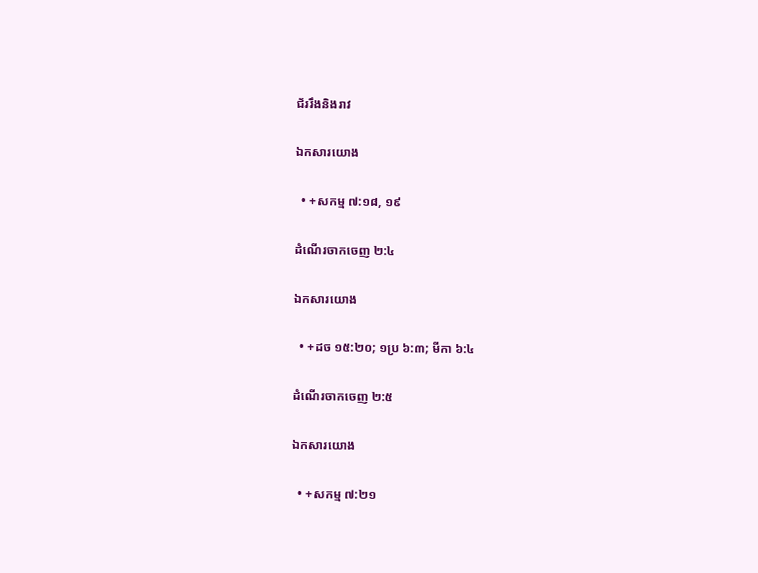ជ័ររឹងនិងរាវ

ឯកសារយោង

  • +សកម្ម ៧:១៨, ១៩

ដំណើរចាកចេញ ២:៤

ឯកសារយោង

  • +ដច ១៥:២០; ១ប្រ ៦:៣; មីកា ៦:៤

ដំណើរចាកចេញ ២:៥

ឯកសារយោង

  • +សកម្ម ៧:២១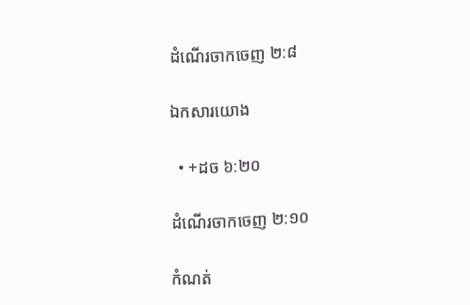ដំណើរចាកចេញ ២:៨

ឯកសារយោង

  • +ដច ៦:២០

ដំណើរចាកចេញ ២:១០

កំណត់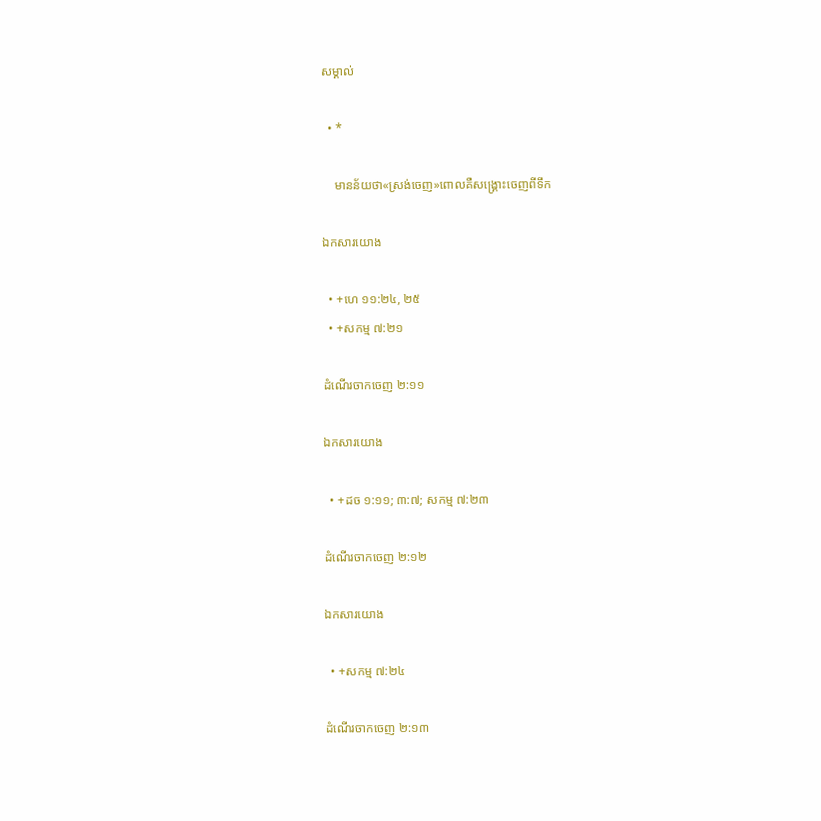សម្គាល់

  • *

    មានន័យថា«ស្រង់ចេញ»ពោលគឺសង្គ្រោះចេញពីទឹក

ឯកសារយោង

  • +ហេ ១១:២៤, ២៥
  • +សកម្ម ៧:២១

ដំណើរចាកចេញ ២:១១

ឯកសារយោង

  • +ដច ១:១១; ៣:៧; សកម្ម ៧:២៣

ដំណើរចាកចេញ ២:១២

ឯកសារយោង

  • +សកម្ម ៧:២៤

ដំណើរចាកចេញ ២:១៣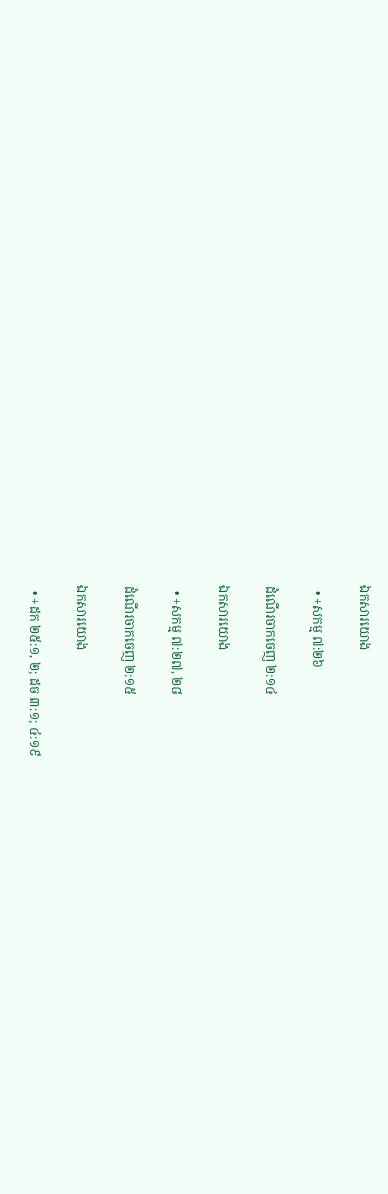ឯកសារយោង

  • +សកម្ម ៧:២៦

ដំណើរចាកចេញ ២:១៤

ឯកសារយោង

  • +សកម្ម ៧:២៧, ២៨

ដំណើរចាកចេញ ២:១៥

ឯកសារយោង

  • +ដក ២៥:១, ២; ដច ៣:១; ៤:១៩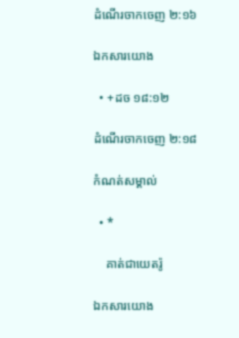ដំណើរចាកចេញ ២:១៦

ឯកសារយោង

  • +ដច ១៨:១២

ដំណើរចាកចេញ ២:១៨

កំណត់សម្គាល់

  • *

    គាត់ជាយេតរ៉ូ

ឯកសារយោង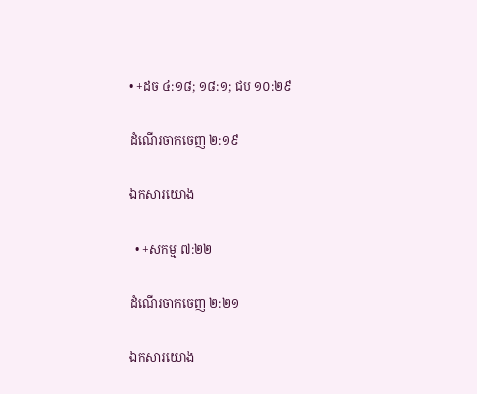• +ដច ៤:១៨; ១៨:១; ជប ១០:២៩

ដំណើរចាកចេញ ២:១៩

ឯកសារយោង

  • +សកម្ម ៧:២២

ដំណើរចាកចេញ ២:២១

ឯកសារយោង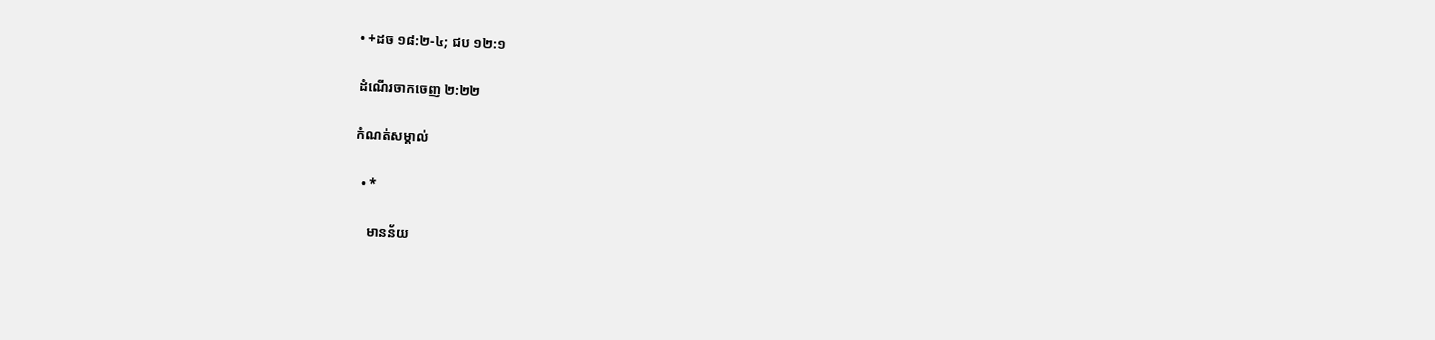• +ដច ១៨:២-៤; ជប ១២:១

ដំណើរចាកចេញ ២:២២

កំណត់សម្គាល់

  • *

    មានន័យ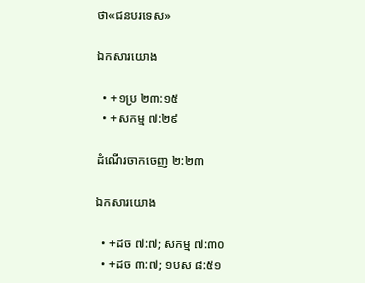ថា«ជនបរទេស»

ឯកសារយោង

  • +១ប្រ ២៣:១៥
  • +សកម្ម ៧:២៩

ដំណើរចាកចេញ ២:២៣

ឯកសារយោង

  • +ដច ៧:៧; សកម្ម ៧:៣០
  • +ដច ៣:៧; ១បស ៨:៥១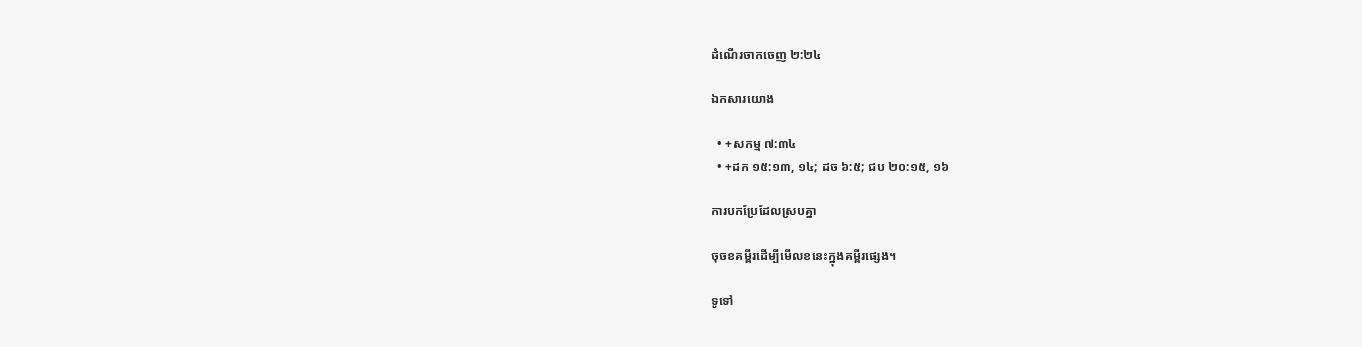ដំណើរចាកចេញ ២:២៤

ឯកសារយោង

  • +សកម្ម ៧:៣៤
  • +ដក ១៥:១៣, ១៤; ដច ៦:៥; ជប ២០:១៥, ១៦

ការបកប្រែដែលស្របគ្នា

ចុចខគម្ពីរដើម្បីមើលខនេះក្នុងគម្ពីរផ្សេង។

ទូទៅ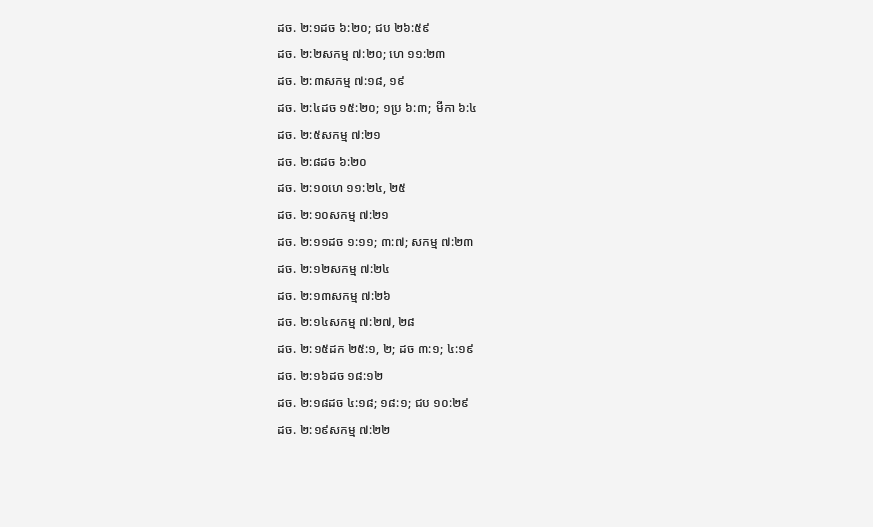ដច. ២:១ដច ៦:២០; ជប ២៦:៥៩
ដច. ២:២សកម្ម ៧:២០; ហេ ១១:២៣
ដច. ២:៣សកម្ម ៧:១៨, ១៩
ដច. ២:៤ដច ១៥:២០; ១ប្រ ៦:៣; មីកា ៦:៤
ដច. ២:៥សកម្ម ៧:២១
ដច. ២:៨ដច ៦:២០
ដច. ២:១០ហេ ១១:២៤, ២៥
ដច. ២:១០សកម្ម ៧:២១
ដច. ២:១១ដច ១:១១; ៣:៧; សកម្ម ៧:២៣
ដច. ២:១២សកម្ម ៧:២៤
ដច. ២:១៣សកម្ម ៧:២៦
ដច. ២:១៤សកម្ម ៧:២៧, ២៨
ដច. ២:១៥ដក ២៥:១, ២; ដច ៣:១; ៤:១៩
ដច. ២:១៦ដច ១៨:១២
ដច. ២:១៨ដច ៤:១៨; ១៨:១; ជប ១០:២៩
ដច. ២:១៩សកម្ម ៧:២២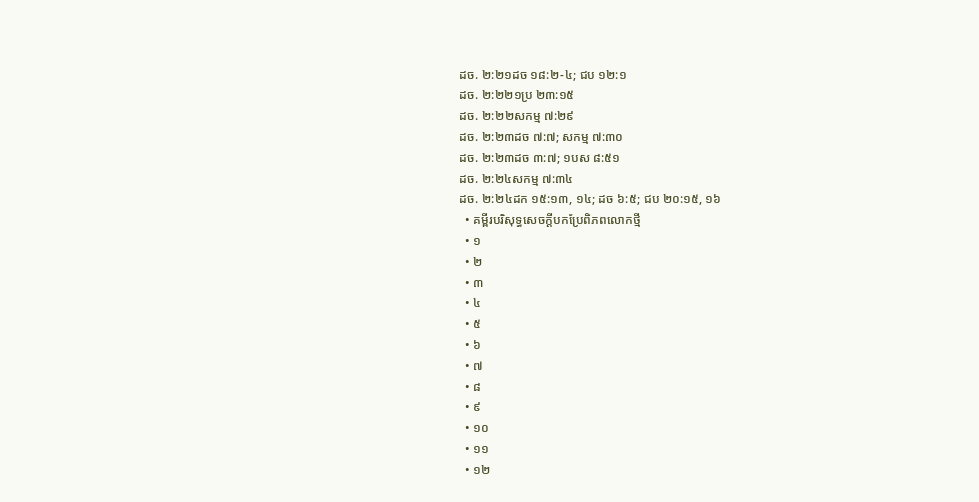ដច. ២:២១ដច ១៨:២-៤; ជប ១២:១
ដច. ២:២២១ប្រ ២៣:១៥
ដច. ២:២២សកម្ម ៧:២៩
ដច. ២:២៣ដច ៧:៧; សកម្ម ៧:៣០
ដច. ២:២៣ដច ៣:៧; ១បស ៨:៥១
ដច. ២:២៤សកម្ម ៧:៣៤
ដច. ២:២៤ដក ១៥:១៣, ១៤; ដច ៦:៥; ជប ២០:១៥, ១៦
  • គម្ពីរបរិសុទ្ធសេចក្ដីបកប្រែពិភពលោកថ្មី
  • ១
  • ២
  • ៣
  • ៤
  • ៥
  • ៦
  • ៧
  • ៨
  • ៩
  • ១០
  • ១១
  • ១២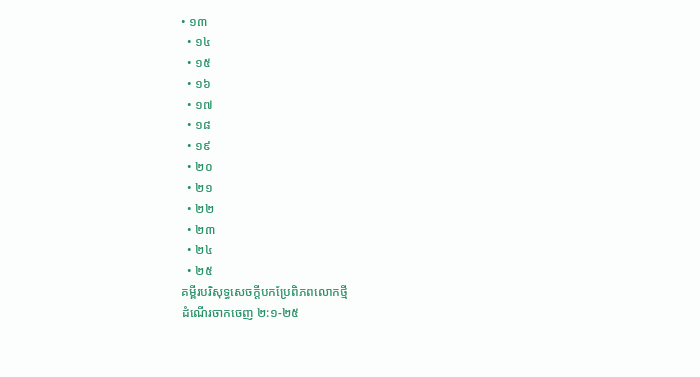• ១៣
  • ១៤
  • ១៥
  • ១៦
  • ១៧
  • ១៨
  • ១៩
  • ២០
  • ២១
  • ២២
  • ២៣
  • ២៤
  • ២៥
គម្ពីរបរិសុទ្ធសេចក្ដីបកប្រែពិភពលោកថ្មី
ដំណើរចាកចេញ ២:១-២៥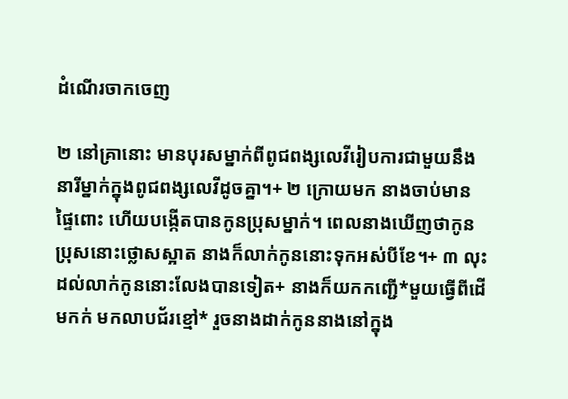ដំណើរចាកចេញ

២ នៅគ្រានោះ មានបុរសម្នាក់ពីពូជពង្សលេវីរៀបការជាមួយនឹងនារីម្នាក់ក្នុងពូជពង្សលេវីដូចគ្នា។+ ២ ក្រោយមក នាងចាប់មានផ្ទៃពោះ ហើយបង្កើតបានកូនប្រុសម្នាក់។ ពេលនាងឃើញថាកូនប្រុសនោះថ្លោសស្អាត នាងក៏លាក់កូននោះទុកអស់បីខែ។+ ៣ លុះដល់លាក់កូននោះលែងបានទៀត+ នាងក៏យកកញ្ជើ*មួយធ្វើពីដើមកក់ មកលាបជ័រខ្មៅ* រួចនាងដាក់កូននាងនៅក្នុង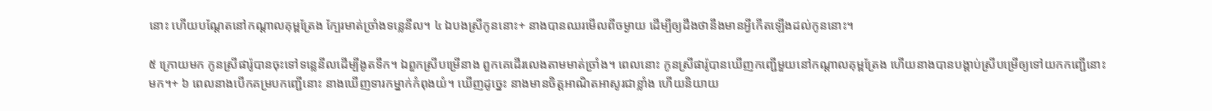នោះ ហើយបណ្ដែតនៅកណ្ដាលគុម្ពត្រែង ក្បែរមាត់ច្រាំងទន្លេនីល។ ៤ ឯបងស្រីកូននោះ+ នាងបានឈរមើលពីចម្ងាយ ដើម្បីឲ្យដឹងថានឹងមានអ្វីកើតឡើងដល់កូននោះ។

៥ ក្រោយមក កូនស្រីផារ៉ូបានចុះទៅទន្លេនីលដើម្បីងូតទឹក។ ឯពួកស្រីបម្រើនាង ពួកគេដើរលេងតាមមាត់ច្រាំង។ ពេលនោះ កូនស្រីផារ៉ូបានឃើញកញ្ជើមួយនៅកណ្ដាលគុម្ពត្រែង ហើយនាងបានបង្គាប់ស្រីបម្រើឲ្យទៅយកកញ្ជើនោះមក។+ ៦ ពេលនាងបើកគម្របកញ្ជើនោះ នាងឃើញទារកម្នាក់កំពុងយំ។ ឃើញដូច្នេះ នាងមានចិត្តអាណិតអាសូរជាខ្លាំង ហើយនិយាយ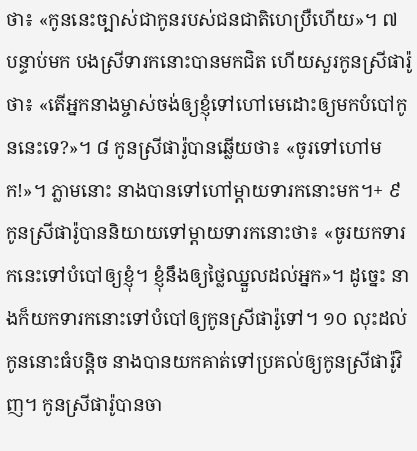ថា៖ «កូននេះច្បាស់ជាកូនរបស់ជនជាតិហេប្រឺហើយ»។ ៧ បន្ទាប់មក បងស្រីទារកនោះបានមកជិត ហើយសួរកូនស្រីផារ៉ូថា៖ «តើអ្នកនាងម្ចាស់ចង់ឲ្យខ្ញុំទៅហៅមេដោះឲ្យមកបំបៅកូននេះទេ?»។ ៨ កូនស្រីផារ៉ូបានឆ្លើយថា៖ «ចូរទៅហៅមក!»។ ភ្លាមនោះ នាងបានទៅហៅម្ដាយទារកនោះមក។+ ៩ កូនស្រីផារ៉ូបាននិយាយទៅម្ដាយទារកនោះថា៖ «ចូរយកទារកនេះទៅបំបៅឲ្យខ្ញុំ។ ខ្ញុំនឹងឲ្យថ្លៃឈ្នួលដល់អ្នក»។ ដូច្នេះ នាងក៏យកទារកនោះទៅបំបៅឲ្យកូនស្រីផារ៉ូទៅ។ ១០ លុះដល់កូននោះធំបន្តិច នាងបានយកគាត់ទៅប្រគល់ឲ្យកូនស្រីផារ៉ូវិញ។ កូនស្រីផារ៉ូបានចា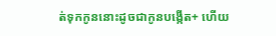ត់ទុកកូននោះដូចជាកូនបង្កើត+ ហើយ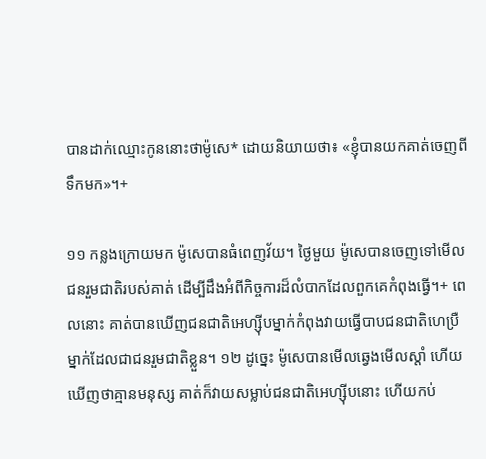បានដាក់ឈ្មោះកូននោះថាម៉ូសេ* ដោយនិយាយថា៖ «ខ្ញុំបានយកគាត់ចេញពីទឹកមក»។+

១១ កន្លងក្រោយមក ម៉ូសេបានធំពេញវ័យ។ ថ្ងៃមួយ ម៉ូសេបានចេញទៅមើលជនរួមជាតិរបស់គាត់ ដើម្បីដឹងអំពីកិច្ចការដ៏លំបាកដែលពួកគេកំពុងធ្វើ។+ ពេលនោះ គាត់បានឃើញជនជាតិអេហ្ស៊ីបម្នាក់កំពុងវាយធ្វើបាបជនជាតិហេប្រឺម្នាក់ដែលជាជនរួមជាតិខ្លួន។ ១២ ដូច្នេះ ម៉ូសេបានមើលឆ្វេងមើលស្ដាំ ហើយឃើញថាគ្មានមនុស្ស គាត់ក៏វាយសម្លាប់ជនជាតិអេហ្ស៊ីបនោះ ហើយកប់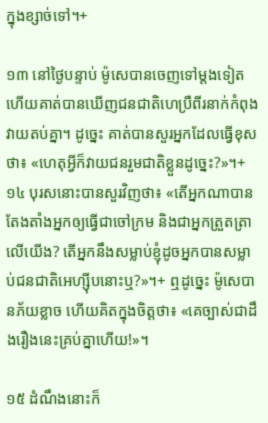ក្នុងខ្សាច់ទៅ។+

១៣ នៅថ្ងៃបន្ទាប់ ម៉ូសេបានចេញទៅម្ដងទៀត ហើយគាត់បានឃើញជនជាតិហេប្រឺពីរនាក់កំពុងវាយតប់គ្នា។ ដូច្នេះ គាត់បានសួរអ្នកដែលធ្វើខុសថា៖ «ហេតុអ្វីក៏វាយជនរួមជាតិខ្លួនដូច្នេះ?»។+ ១៤ បុរសនោះបានសួរវិញថា៖ «តើអ្នកណាបានតែងតាំងអ្នកឲ្យធ្វើជាចៅក្រម និងជាអ្នកត្រួតត្រាលើយើង? តើអ្នកនឹងសម្លាប់ខ្ញុំដូចអ្នកបានសម្លាប់ជនជាតិអេហ្ស៊ីបនោះឬ?»។+ ឮដូច្នេះ ម៉ូសេបានភ័យខ្លាច ហើយគិតក្នុងចិត្តថា៖ «គេច្បាស់ជាដឹងរឿងនេះគ្រប់គ្នាហើយ!»។

១៥ ដំណឹងនោះក៏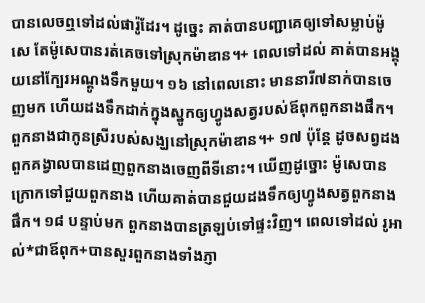បានលេចឮទៅដល់ផារ៉ូដែរ។ ដូច្នេះ គាត់បានបញ្ជាគេឲ្យទៅសម្លាប់ម៉ូសេ តែម៉ូសេបានរត់គេចទៅស្រុកម៉ាឌាន។+ ពេលទៅដល់ គាត់បានអង្គុយនៅក្បែរអណ្ដូងទឹកមួយ។ ១៦ នៅពេលនោះ មាននារី៧នាក់បានចេញមក ហើយដងទឹកដាក់ក្នុងស្នូកឲ្យហ្វូងសត្វរបស់ឪពុកពួកនាងផឹក។ ពួកនាងជាកូនស្រីរបស់សង្ឃនៅស្រុកម៉ាឌាន។+ ១៧ ប៉ុន្តែ ដូចសព្វដង ពួកគង្វាលបានដេញពួកនាងចេញពីទីនោះ។ ឃើញដូច្នោះ ម៉ូសេបានក្រោកទៅជួយពួកនាង ហើយគាត់បានជួយដងទឹកឲ្យហ្វូងសត្វពួកនាងផឹក។ ១៨ បន្ទាប់មក ពួកនាងបានត្រឡប់ទៅផ្ទះវិញ។ ពេលទៅដល់ រូអាល់*ជាឪពុក+បានសួរពួកនាងទាំងភ្ញា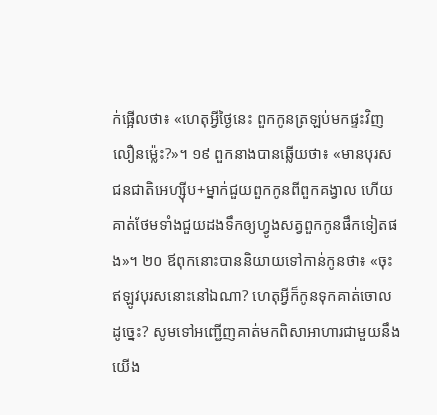ក់ផ្អើលថា៖ «ហេតុអ្វីថ្ងៃនេះ ពួកកូនត្រឡប់មកផ្ទះវិញលឿនម្ល៉េះ?»។ ១៩ ពួកនាងបានឆ្លើយថា៖ «មានបុរសជនជាតិអេហ្ស៊ីប+ម្នាក់ជួយពួកកូនពីពួកគង្វាល ហើយគាត់ថែមទាំងជួយដងទឹកឲ្យហ្វូងសត្វពួកកូនផឹកទៀតផង»។ ២០ ឪពុកនោះបាននិយាយទៅកាន់កូនថា៖ «ចុះឥឡូវបុរសនោះនៅឯណា? ហេតុអ្វីក៏កូនទុកគាត់ចោលដូច្នេះ? សូមទៅអញ្ជើញគាត់មកពិសាអាហារជាមួយនឹងយើង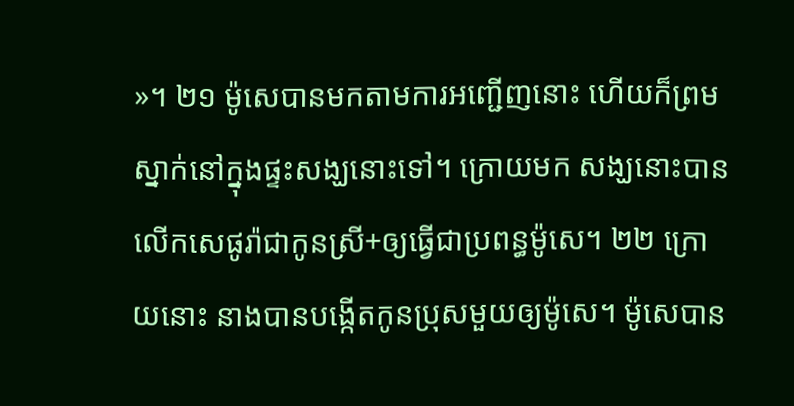»។ ២១ ម៉ូសេបានមកតាមការអញ្ជើញនោះ ហើយក៏ព្រមស្នាក់នៅក្នុងផ្ទះសង្ឃនោះទៅ។ ក្រោយមក សង្ឃនោះបានលើកសេផូរ៉ាជាកូនស្រី+ឲ្យធ្វើជាប្រពន្ធម៉ូសេ។ ២២ ក្រោយនោះ នាងបានបង្កើតកូនប្រុសមួយឲ្យម៉ូសេ។ ម៉ូសេបាន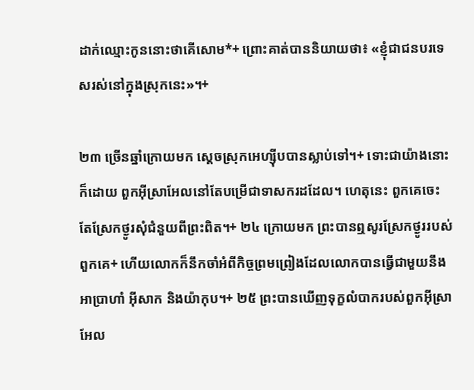ដាក់ឈ្មោះកូននោះថាគើសោម*+ ព្រោះគាត់បាននិយាយថា៖ «ខ្ញុំជាជនបរទេសរស់នៅក្នុងស្រុកនេះ»។+

២៣ ច្រើនឆ្នាំក្រោយមក ស្ដេចស្រុកអេហ្ស៊ីបបានស្លាប់ទៅ។+ ទោះជាយ៉ាងនោះក៏ដោយ ពួកអ៊ីស្រាអែលនៅតែបម្រើជាទាសករដដែល។ ហេតុនេះ ពួកគេចេះតែស្រែកថ្ងូរសុំជំនួយពីព្រះពិត។+ ២៤ ក្រោយមក ព្រះបានឮសូរស្រែកថ្ងូររបស់ពួកគេ+ ហើយលោកក៏នឹកចាំអំពីកិច្ចព្រមព្រៀងដែលលោកបានធ្វើជាមួយនឹងអាប្រាហាំ អ៊ីសាក និងយ៉ាកុប។+ ២៥ ព្រះបានឃើញទុក្ខលំបាករបស់ពួកអ៊ីស្រាអែល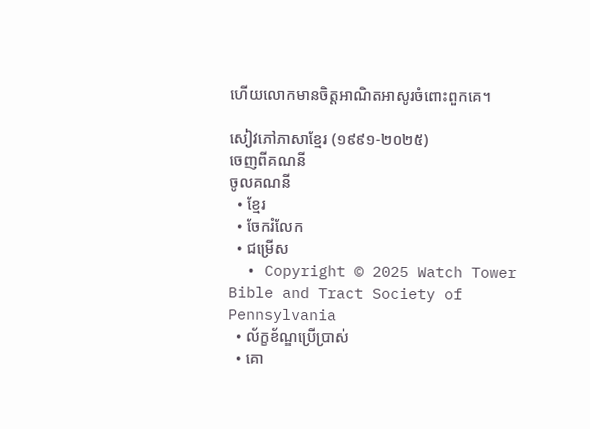ហើយលោកមានចិត្តអាណិតអាសូរចំពោះពួកគេ។

សៀវភៅភាសាខ្មែរ (១៩៩១-២០២៥)
ចេញពីគណនី
ចូលគណនី
  • ខ្មែរ
  • ចែករំលែក
  • ជម្រើស
  • Copyright © 2025 Watch Tower Bible and Tract Society of Pennsylvania
  • ល័ក្ខខ័ណ្ឌប្រើប្រាស់
  • គោ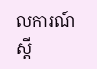លការណ៍ស្ដី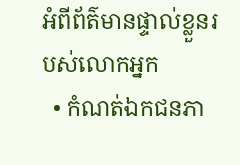អំពីព័ត៌មានផ្ទាល់ខ្លួនរបស់លោកអ្នក
  • កំណត់ឯកជនភា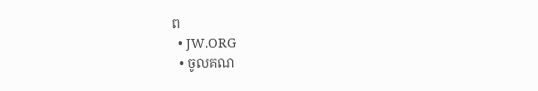ព
  • JW.ORG
  • ចូលគណ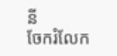នី
ចែករំលែក